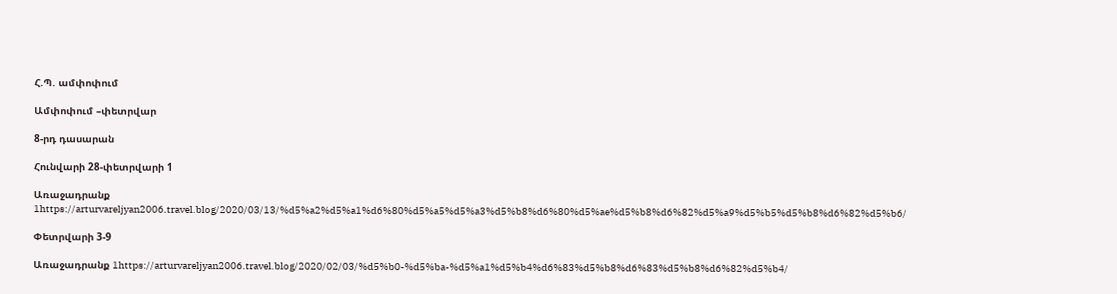Հ.Պ. ամփոփում

Ամփոփում –փետրվար

8-րդ դասարան

Հունվարի 28-փետրվարի 1

Առաջադրանք 1https://arturvareljyan2006.travel.blog/2020/03/13/%d5%a2%d5%a1%d6%80%d5%a5%d5%a3%d5%b8%d6%80%d5%ae%d5%b8%d6%82%d5%a9%d5%b5%d5%b8%d6%82%d5%b6/

Փետրվարի 3-9

Առաջադրանք 1https://arturvareljyan2006.travel.blog/2020/02/03/%d5%b0-%d5%ba-%d5%a1%d5%b4%d6%83%d5%b8%d6%83%d5%b8%d6%82%d5%b4/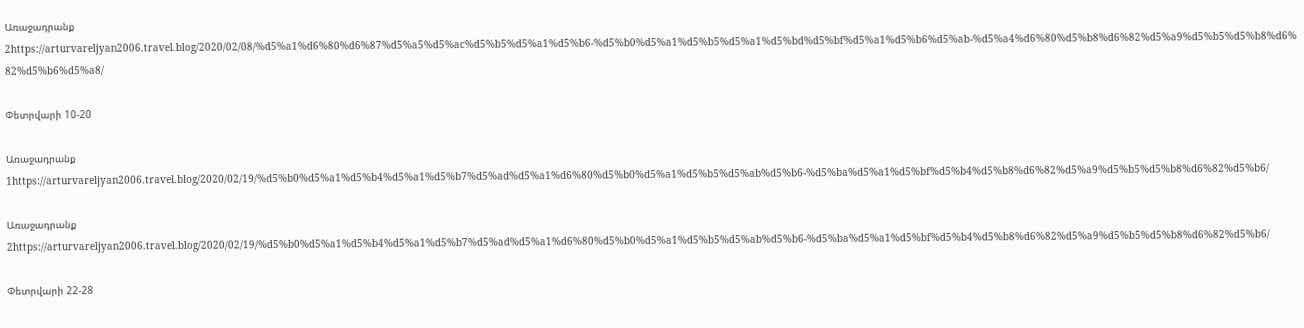Առաջադրանք 2https://arturvareljyan2006.travel.blog/2020/02/08/%d5%a1%d6%80%d6%87%d5%a5%d5%ac%d5%b5%d5%a1%d5%b6-%d5%b0%d5%a1%d5%b5%d5%a1%d5%bd%d5%bf%d5%a1%d5%b6%d5%ab-%d5%a4%d6%80%d5%b8%d6%82%d5%a9%d5%b5%d5%b8%d6%82%d5%b6%d5%a8/

Փետրվարի 10-20

Առաջադրանք 1https://arturvareljyan2006.travel.blog/2020/02/19/%d5%b0%d5%a1%d5%b4%d5%a1%d5%b7%d5%ad%d5%a1%d6%80%d5%b0%d5%a1%d5%b5%d5%ab%d5%b6-%d5%ba%d5%a1%d5%bf%d5%b4%d5%b8%d6%82%d5%a9%d5%b5%d5%b8%d6%82%d5%b6/

Առաջադրանք 2https://arturvareljyan2006.travel.blog/2020/02/19/%d5%b0%d5%a1%d5%b4%d5%a1%d5%b7%d5%ad%d5%a1%d6%80%d5%b0%d5%a1%d5%b5%d5%ab%d5%b6-%d5%ba%d5%a1%d5%bf%d5%b4%d5%b8%d6%82%d5%a9%d5%b5%d5%b8%d6%82%d5%b6/

Փետրվարի 22-28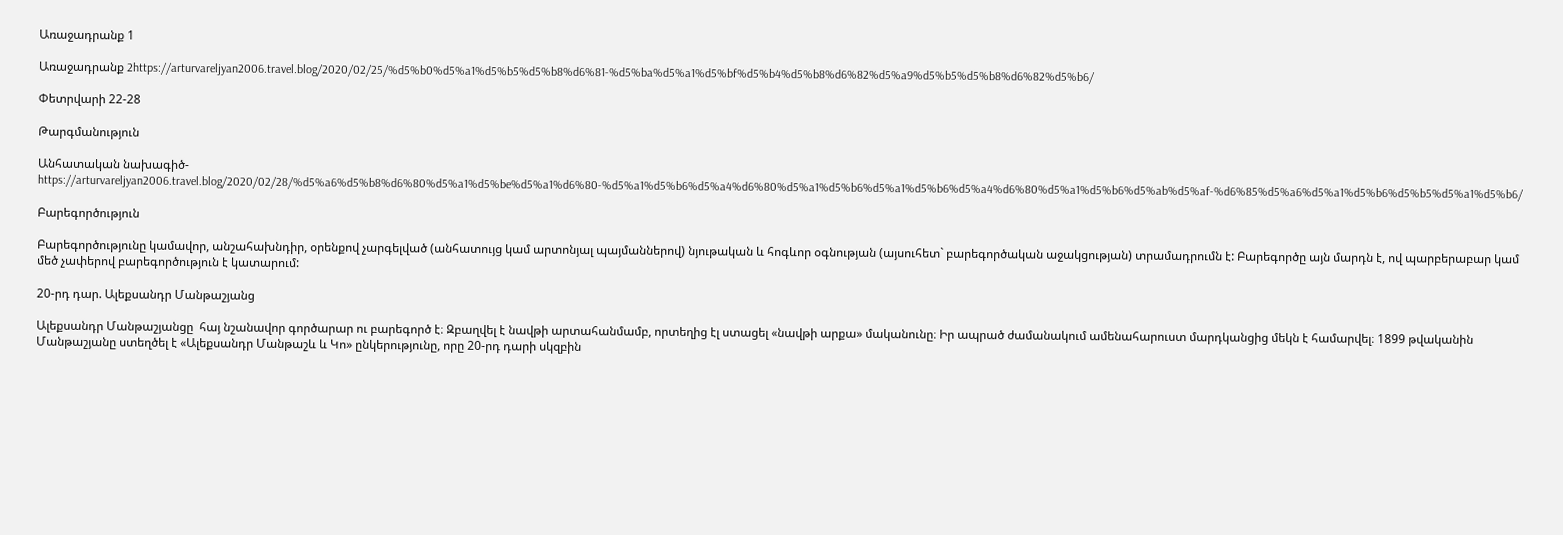Առաջադրանք 1

Առաջադրանք 2https://arturvareljyan2006.travel.blog/2020/02/25/%d5%b0%d5%a1%d5%b5%d5%b8%d6%81-%d5%ba%d5%a1%d5%bf%d5%b4%d5%b8%d6%82%d5%a9%d5%b5%d5%b8%d6%82%d5%b6/

Փետրվարի 22-28

Թարգմանություն

Անհատական նախագիծ-https://arturvareljyan2006.travel.blog/2020/02/28/%d5%a6%d5%b8%d6%80%d5%a1%d5%be%d5%a1%d6%80-%d5%a1%d5%b6%d5%a4%d6%80%d5%a1%d5%b6%d5%a1%d5%b6%d5%a4%d6%80%d5%a1%d5%b6%d5%ab%d5%af-%d6%85%d5%a6%d5%a1%d5%b6%d5%b5%d5%a1%d5%b6/

Բարեգործություն

Բարեգործությունը կամավոր, անշահախնդիր, օրենքով չարգելված (անհատույց կամ արտոնյալ պայմաններով) նյութական և հոգևոր օգնության (այսուհետ` բարեգործական աջակցության) տրամադրումն է: Բարեգործը այն մարդն է, ով պարբերաբար կամ մեծ չափերով բարեգործություն է կատարում:

20-րդ դար. Ալեքսանդր Մանթաշյանց

Ալեքսանդր Մանթաշյանցը  հայ նշանավոր գործարար ու բարեգործ է։ Զբաղվել է նավթի արտահանմամբ, որտեղից էլ ստացել «նավթի արքա» մականունը։ Իր ապրած ժամանակում ամենահարուստ մարդկանցից մեկն է համարվել։ 1899 թվականին Մանթաշյանը ստեղծել է «Ալեքսանդր Մանթաշև և Կո» ընկերությունը, որը 20-րդ դարի սկզբին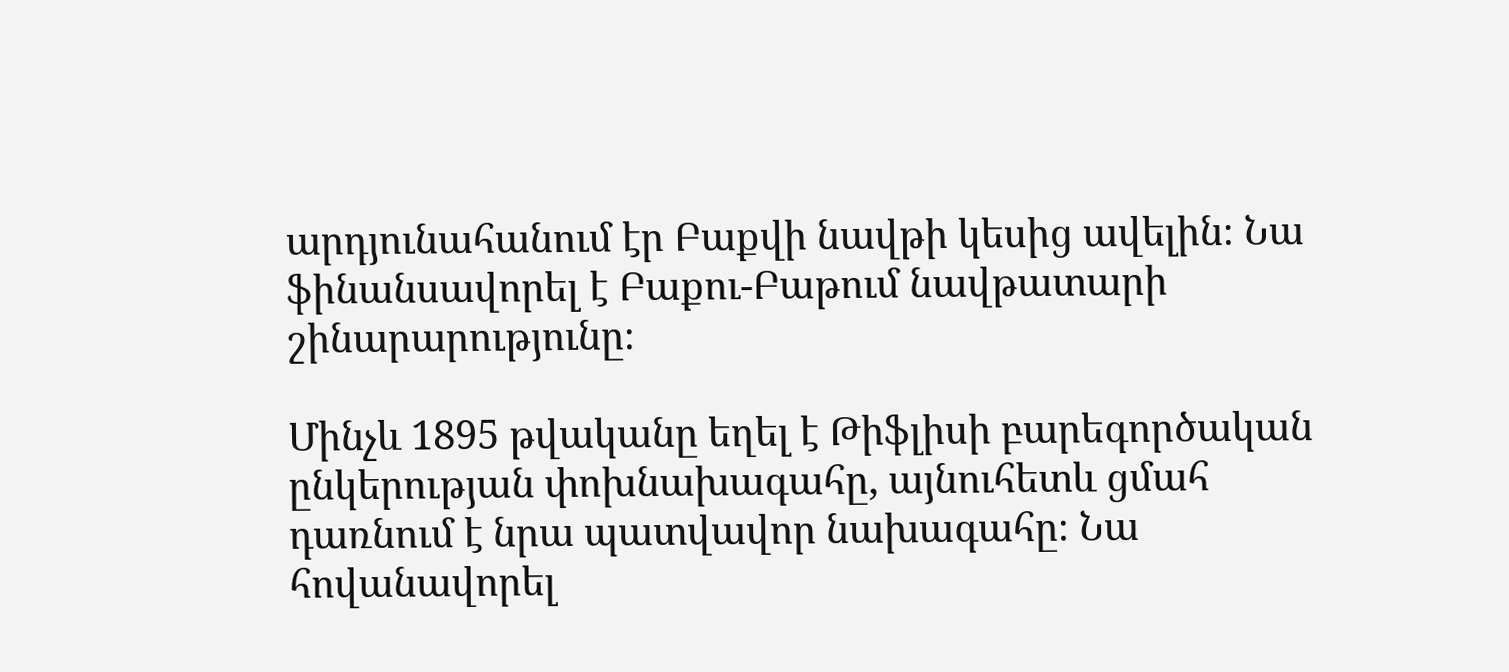արդյունահանում էր Բաքվի նավթի կեսից ավելին։ Նա ֆինանսավորել է Բաքու-Բաթում նավթատարի շինարարությունը։

Մինչև 1895 թվականը եղել է Թիֆլիսի բարեգործական ընկերության փոխնախագահը, այնուհետև ցմահ դառնում է նրա պատվավոր նախագահը։ Նա հովանավորել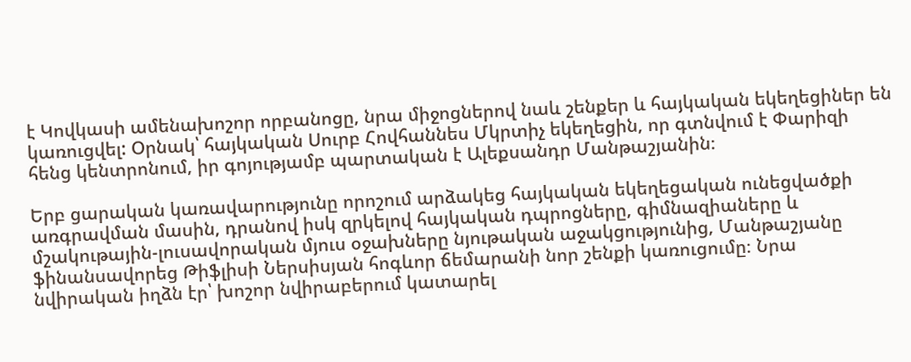է Կովկասի ամենախոշոր որբանոցը, նրա միջոցներով նաև շենքեր և հայկական եկեղեցիներ են կառուցվել: Օրնակ՝ հայկական Սուրբ Հովհաննես Մկրտիչ եկեղեցին, որ գտնվում է Փարիզի հենց կենտրոնում, իր գոյությամբ պարտական է Ալեքսանդր Մանթաշյանին։

Երբ ցարական կառավարությունը որոշում արձակեց հայկական եկեղեցական ունեցվածքի առգրավման մասին, դրանով իսկ զրկելով հայկական դպրոցները, գիմնազիաները և մշակութային-լուսավորական մյուս օջախները նյութական աջակցությունից, Մանթաշյանը ֆինանսավորեց Թիֆլիսի Ներսիսյան հոգևոր ճեմարանի նոր շենքի կառուցումը։ Նրա նվիրական իղձն էր՝ խոշոր նվիրաբերում կատարել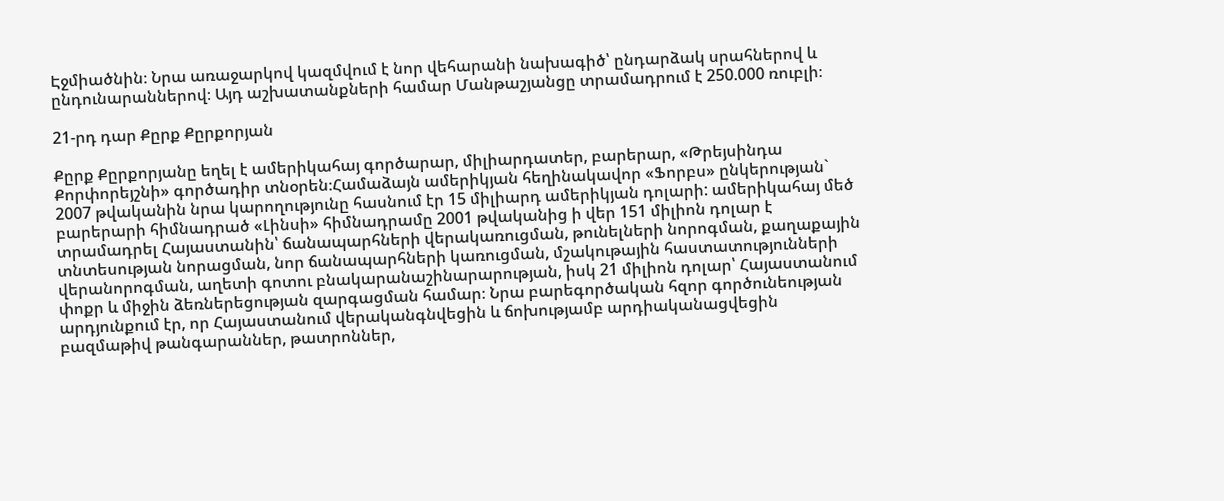Էջմիածնին։ Նրա առաջարկով կազմվում է նոր վեհարանի նախագիծ՝ ընդարձակ սրահներով և ընդունարաններով։ Այդ աշխատանքների համար Մանթաշյանցը տրամադրում է 250.000 ռուբլի։

21-րդ դար Քըրք Քըրքորյան

Քըրք Քըրքորյանը եղել է ամերիկահայ գործարար, միլիարդատեր, բարերար, «Թրեյսինդա Քորփորեյշնի» գործադիր տնօրեն։Համաձայն ամերիկյան հեղինակավոր «Ֆորբս» ընկերության` 2007 թվականին նրա կարողությունը հասնում էր 15 միլիարդ ամերիկյան դոլարի: ամերիկահայ մեծ բարերարի հիմնադրած «Լինսի» հիմնադրամը 2001 թվականից ի վեր 151 միլիոն դոլար է տրամադրել Հայաստանին՝ ճանապարհների վերակառուցման, թունելների նորոգման, քաղաքային տնտեսության նորացման, նոր ճանապարհների կառուցման, մշակութային հաստատությունների վերանորոգման, աղետի գոտու բնակարանաշինարարության, իսկ 21 միլիոն դոլար՝ Հայաստանում փոքր և միջին ձեռներեցության զարգացման համար։ Նրա բարեգործական հզոր գործունեության արդյունքում էր, որ Հայաստանում վերականգնվեցին և ճոխությամբ արդիականացվեցին բազմաթիվ թանգարաններ, թատրոններ,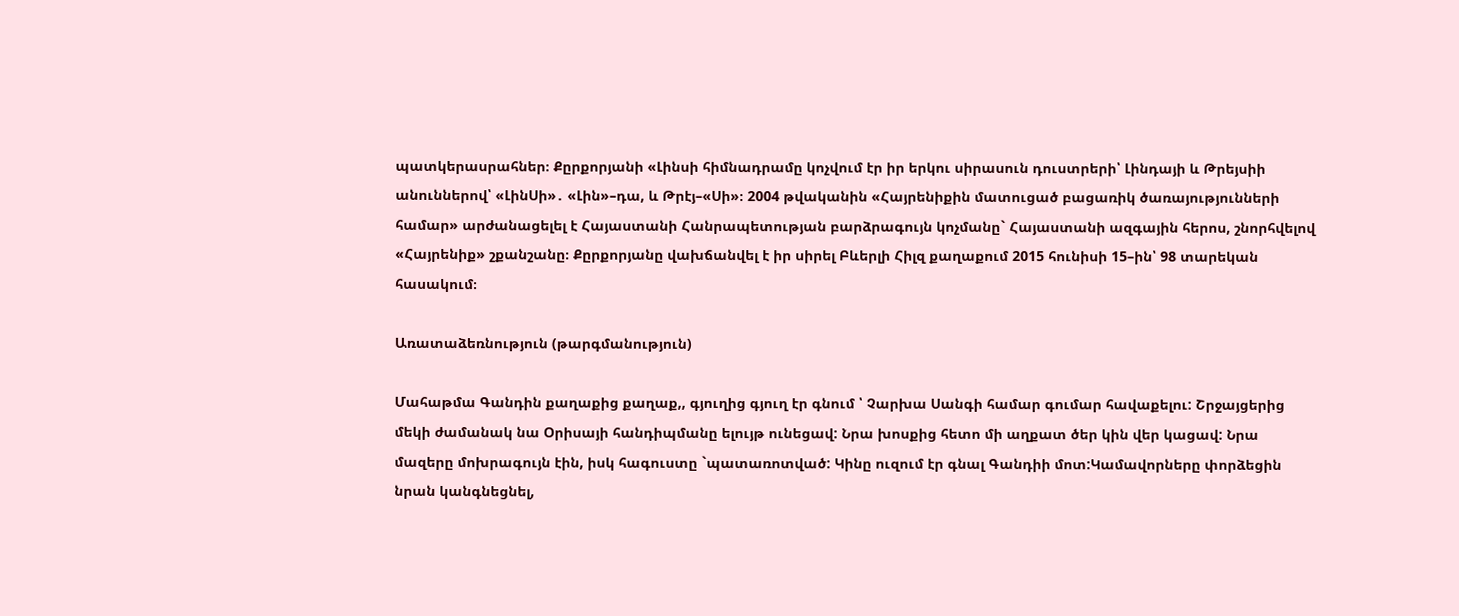պատկերասրահներ։ Քըրքորյանի «Լինսի հիմնադրամը կոչվում էր իր երկու սիրասուն դուստրերի՝ Լինդայի և Թրեյսիի անուններով՝ «ԼինՍի»․ «Լին»–դա, և Թրէյ–«Սի»։ 2004 թվականին «Հայրենիքին մատուցած բացառիկ ծառայությունների համար» արժանացելել է Հայաստանի Հանրապետության բարձրագույն կոչմանը` Հայաստանի ազգային հերոս, շնորհվելով «Հայրենիք» շքանշանը։ Քըրքորյանը վախճանվել է իր սիրել Բևերլի Հիլզ քաղաքում 2015 հունիսի 15–ին՝ 98 տարեկան հասակում։

Առատաձեռնություն (թարգմանություն)

Մահաթմա Գանդին քաղաքից քաղաք,, գյուղից գյուղ էր գնում ՝ Չարխա Սանգի համար գումար հավաքելու: Շրջայցերից մեկի ժամանակ նա Օրիսայի հանդիպմանը ելույթ ունեցավ: Նրա խոսքից հետո մի աղքատ ծեր կին վեր կացավ: Նրա մազերը մոխրագույն էին, իսկ հագուստը `պատառոտված: Կինը ուզում էր գնալ Գանդիի մոտ:Կամավորները փորձեցին նրան կանգնեցնել,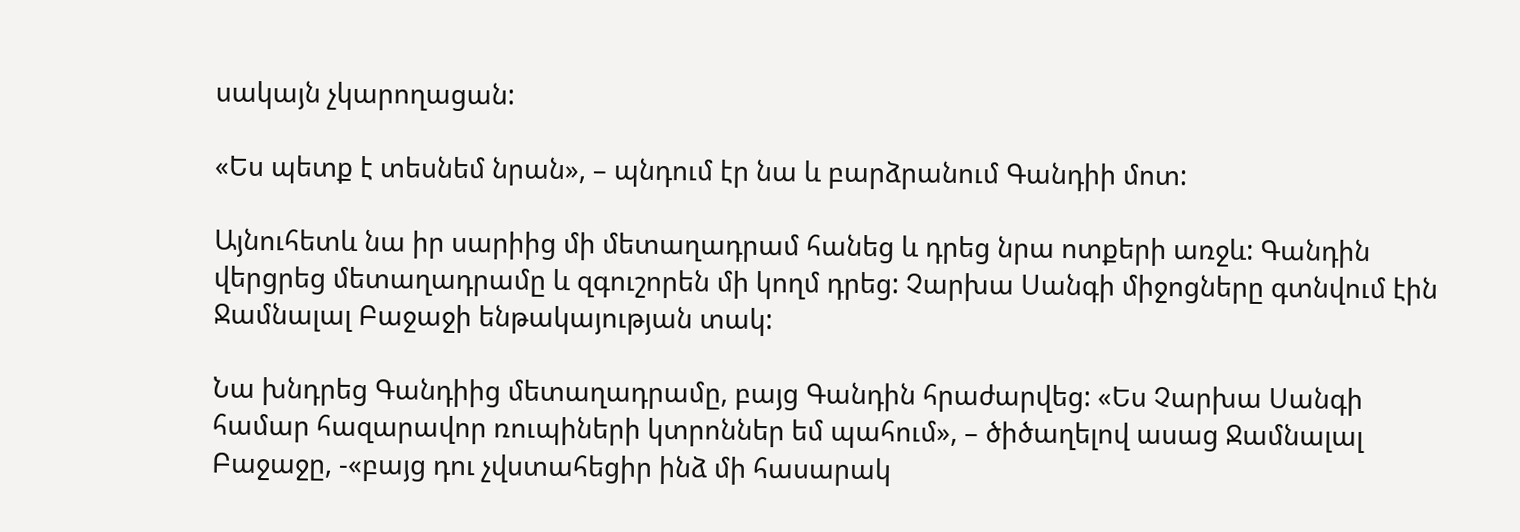սակայն չկարողացան:

«Ես պետք է տեսնեմ նրան», – պնդում էր նա և բարձրանում Գանդիի մոտ:

Այնուհետև նա իր սարիից մի մետաղադրամ հանեց և դրեց նրա ոտքերի առջև: Գանդին վերցրեց մետաղադրամը և զգուշորեն մի կողմ դրեց: Չարխա Սանգի միջոցները գտնվում էին Ջամնալալ Բաջաջի ենթակայության տակ:

Նա խնդրեց Գանդիից մետաղադրամը, բայց Գանդին հրաժարվեց: «Ես Չարխա Սանգի համար հազարավոր ռուպիների կտրոններ եմ պահում», – ծիծաղելով ասաց Ջամնալալ Բաջաջը, -«բայց դու չվստահեցիր ինձ մի հասարակ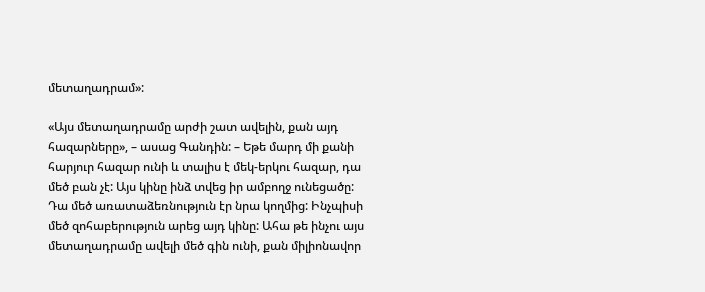մետաղադրամ»:

«Այս մետաղադրամը արժի շատ ավելին, քան այդ հազարները», – ասաց Գանդին: – Եթե մարդ մի քանի հարյուր հազար ունի և տալիս է մեկ-երկու հազար, դա մեծ բան չէ: Այս կինը ինձ տվեց իր ամբողջ ունեցածը: Դա մեծ առատաձեռնություն էր նրա կողմից: Ինչպիսի մեծ զոհաբերություն արեց այդ կինը: Ահա թե ինչու այս մետաղադրամը ավելի մեծ գին ունի, քան միլիոնավոր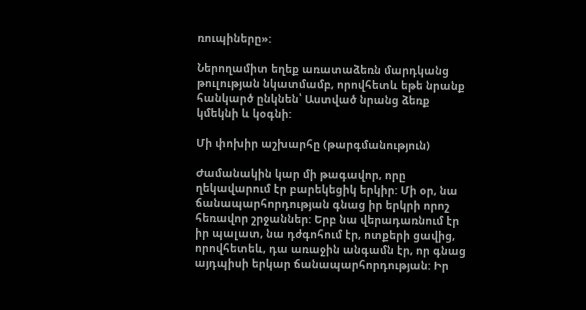ռուպիները»:

Ներողամիտ եղեք առատաձեռն մարդկանց թուլության նկատմամբ, որովհետև եթե նրանք հանկարծ ընկնեն՝ Աստված նրանց ձեռք կմեկնի և կօգնի:

Մի փոխիր աշխարհը (թարգմանություն)

Ժամանակին կար մի թագավոր, որը ղեկավարում էր բարեկեցիկ երկիր: Մի օր, նա ճանապարհորդության գնաց իր երկրի որոշ հեռավոր շրջաններ: Երբ նա վերադառնում էր իր պալատ, նա դժգոհում էր, ոտքերի ցավից, որովհետեև, դա առաջին անգամն էր, որ գնաց այդպիսի երկար ճանապարհորդության: Իր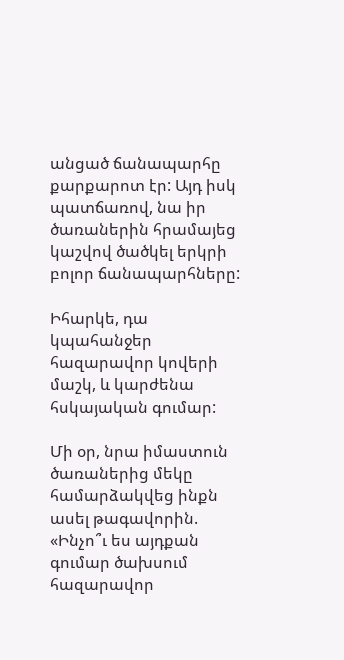անցած ճանապարհը քարքարոտ էր: Այդ իսկ պատճառով, նա իր ծառաներին հրամայեց կաշվով ծածկել երկրի բոլոր ճանապարհները:

Իհարկե, դա կպահանջեր հազարավոր կովերի մաշկ, և կարժենա հսկայական գումար:

Մի օր, նրա իմաստուն ծառաներից մեկը համարձակվեց ինքն ասել թագավորին. «Ինչո՞ւ ես այդքան գումար ծախսում հազարավոր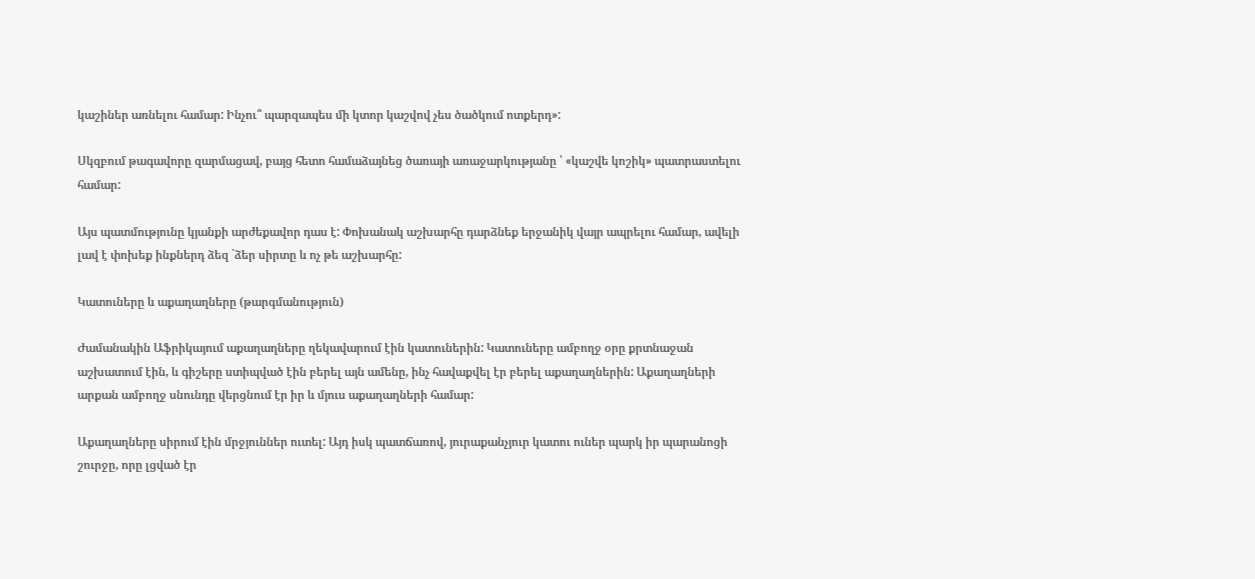կաշիներ առնելու համար: Ինչու՞ պարզապես մի կտոր կաշվով չես ծածկում ոտքերդ»:

Սկզբում թագավորը զարմացավ, բայց հետո համաձայնեց ծառայի առաջարկությանը ՝ «կաշվե կոշիկ» պատրաստելու համար:

Այս պատմությունը կյանքի արժեքավոր դաս է: Փոխանակ աշխարհը դարձնեք երջանիկ վայր ապրելու համար, ավելի լավ է փոխեք ինքներդ ձեզ `ձեր սիրտը և ոչ թե աշխարհը:

Կատուները և աքաղաղները (թարգմանություն)

Ժամանակին Աֆրիկայում աքաղաղները ղեկավարում էին կատուներին: Կատուները ամբողջ օրը քրտնաջան աշխատում էին, և գիշերը ստիպված էին բերել այն ամենը, ինչ հավաքվել էր բերել աքաղաղներին: Աքաղաղների արքան ամբողջ սնունդը վերցնում էր իր և մյուս աքաղաղների համար:

Աքաղաղները սիրում էին մրջյուններ ուտել: Այդ իսկ պատճառով, յուրաքանչյուր կատու ուներ պարկ իր պարանոցի շուրջը, որը լցված էր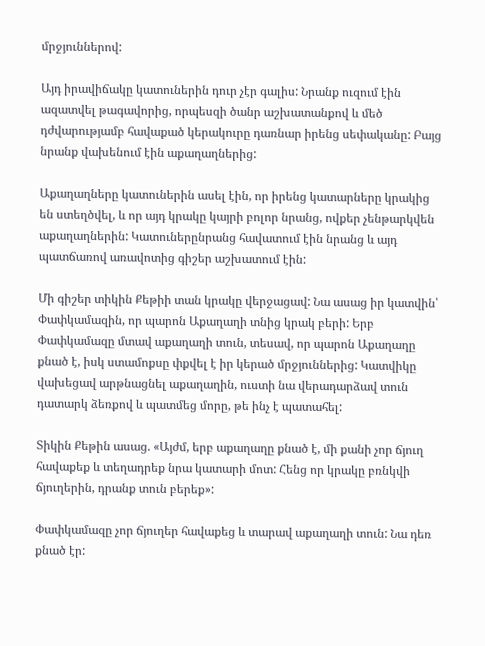մրջյուններով:

Այդ իրավիճակը կատուներին դուր չէր գալիս: Նրանք ուզում էին ազատվել թագավորից, որպեսզի ծանր աշխատանքով և մեծ դժվարությամբ հավաքած կերակուրը դառնար իրենց սեփականը: Բայց նրանք վախենում էին աքաղաղներից:

Աքաղաղները կատուներին ասել էին, որ իրենց կատարները կրակից են ստեղծվել, և որ այդ կրակը կայրի բոլոր նրանց, ովքեր չենթարկվեն աքաղաղներին: Կատուներընրանց հավատում էին նրանց և այդ պատճառով առավոտից գիշեր աշխատում էին:

Մի գիշեր տիկին Քեթիի տան կրակը վերջացավ: Նա ասաց իր կատվին՝ Փափկամազին, որ պարոն Աքաղաղի տնից կրակ բերի: Երբ Փափկամազը մտավ աքաղաղի տուն, տեսավ, որ պարոն Աքաղաղը քնած է, իսկ ստամոքսը փքվել է իր կերած մրջյուններից: Կատվիկը վախեցավ արթնացնել աքաղաղին, ուստի նա վերադարձավ տուն դատարկ ձեռքով և պատմեց մորը, թե ինչ է պատահել:

Տիկին Քեթին ասաց. «Այժմ, երբ աքաղաղը քնած է, մի քանի չոր ճյուղ հավաքեք և տեղադրեք նրա կատարի մոտ: Հենց որ կրակը բռնկվի ճյուղերին, դրանք տուն բերեք»:

Փափկամազը չոր ճյուղեր հավաքեց և տարավ աքաղաղի տուն: Նա դեռ քնած էր: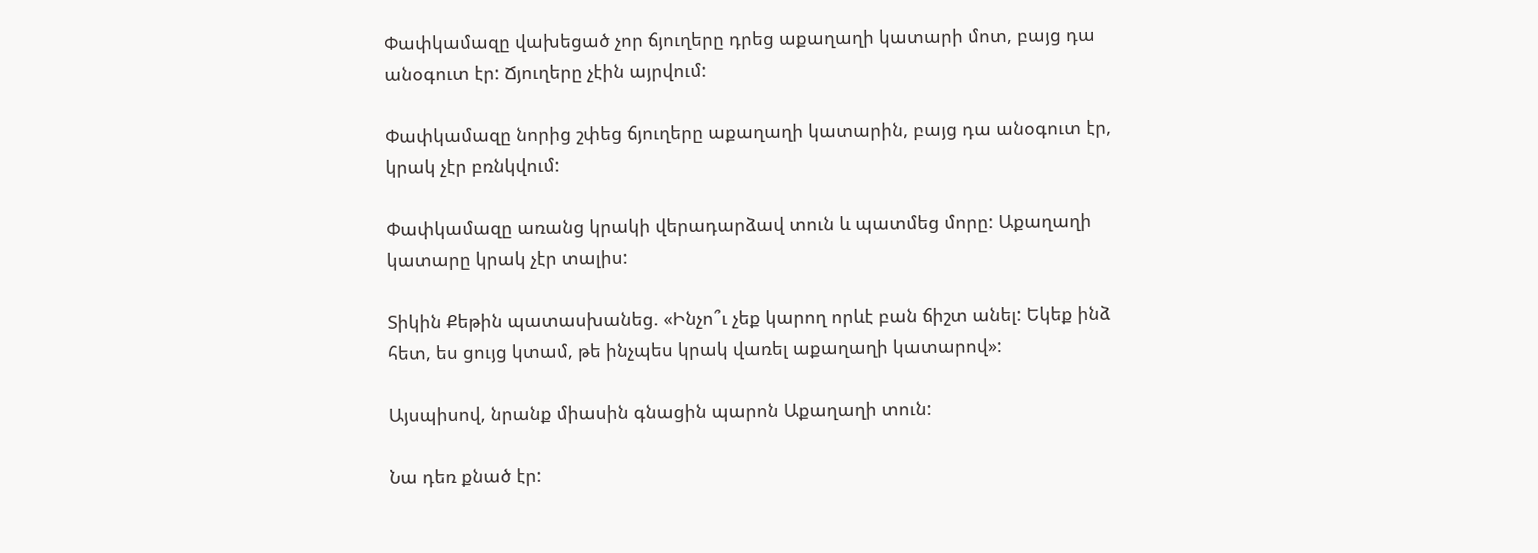Փափկամազը վախեցած չոր ճյուղերը դրեց աքաղաղի կատարի մոտ, բայց դա անօգուտ էր: Ճյուղերը չէին այրվում:

Փափկամազը նորից շփեց ճյուղերը աքաղաղի կատարին, բայց դա անօգուտ էր, կրակ չէր բռնկվում:

Փափկամազը առանց կրակի վերադարձավ տուն և պատմեց մորը: Աքաղաղի կատարը կրակ չէր տալիս:

Տիկին Քեթին պատասխանեց. «Ինչո՞ւ չեք կարող որևէ բան ճիշտ անել: Եկեք ինձ հետ, ես ցույց կտամ, թե ինչպես կրակ վառել աքաղաղի կատարով»:

Այսպիսով, նրանք միասին գնացին պարոն Աքաղաղի տուն:

Նա դեռ քնած էր: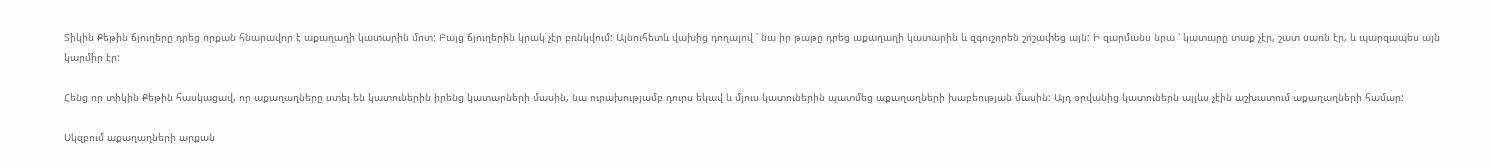Տիկին Քեթին ճյուղերը դրեց որքան հնարավոր է աքաղաղի կատարին մոտ: Բայց ճյուղերին կրակ չէր բռնկվում: Այնուհետև վախից դողալով ՝ նա իր թաթը դրեց աքաղաղի կատարին և զգուշորեն շոշափեց այն: Ի զարմանս նրա ՝ կատարը տաք չէր, շատ սառն էր, և պարզապես այն կարմիր էր:

Հենց որ տիկին Քեթին հասկացավ, որ աքաղաղները ստել են կատուներին իրենց կատարների մասին, նա ուրախությամբ դուրս եկավ և մյուս կատուներին պատմեց աքաղաղների խաբեության մասին: Այդ օրվանից կատուներն այլևս չէին աշխատում աքաղաղների համար:

Սկզբում աքաղաղների արքան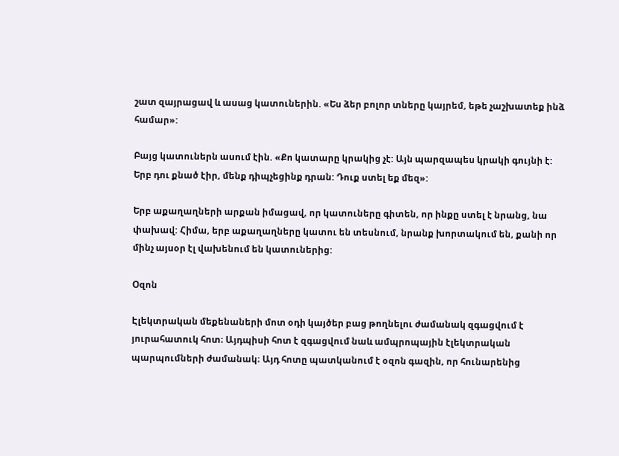շատ զայրացավ և ասաց կատուներին. «Ես ձեր բոլոր տները կայրեմ, եթե չաշխատեք ինձ համար»:

Բայց կատուներն ասում էին. «Քո կատարը կրակից չէ: Այն պարզապես կրակի գույնի է: Երբ դու քնած էիր, մենք դիպչեցինք դրան: Դուք ստել եք մեզ»:

Երբ աքաղաղների արքան իմացավ, որ կատուները գիտեն, որ ինքը ստել է նրանց, նա փախավ: Հիմա, երբ աքաղաղները կատու են տեսնում, նրանք խորտակում են, քանի որ մինչ այսօր էլ վախենում են կատուներից:

Օզոն

Էլեկտրական մեքենաների մոտ օդի կայծեր բաց թողնելու ժամանակ զգացվում է յուրահատուկ հոտ։ Այդպիսի հոտ է զգացվում նաև ամպրոպային էլեկտրական պարպումների ժամանակ։ Այդ հոտը պատկանում է օզոն գազին, որ հունարենից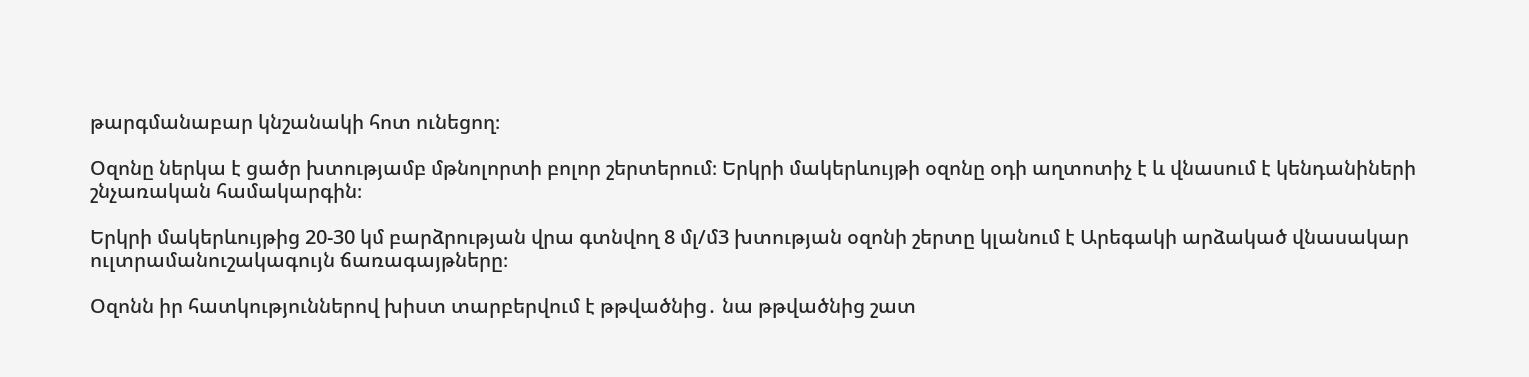թարգմանաբար կնշանակի հոտ ունեցող։

Օզոնը ներկա է ցածր խտությամբ մթնոլորտի բոլոր շերտերում։ Երկրի մակերևույթի օզոնը օդի աղտոտիչ է և վնասում է կենդանիների շնչառական համակարգին։

Երկրի մակերևույթից 20-30 կմ բարձրության վրա գտնվող 8 մլ/մ3 խտության օզոնի շերտը կլանում է Արեգակի արձակած վնասակար ուլտրամանուշակագույն ճառագայթները։

Օզոնն իր հատկություններով խիստ տարբերվում է թթվածնից․ նա թթվածնից շատ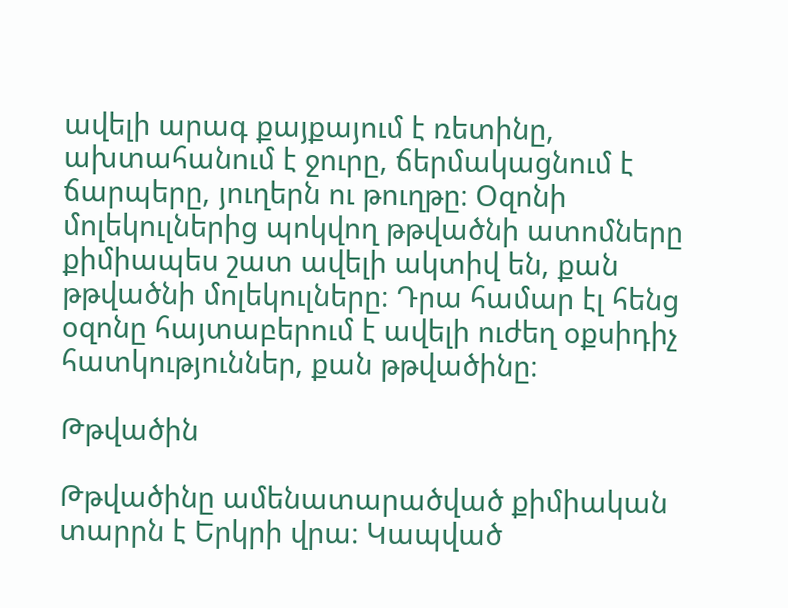ավելի արագ քայքայում է ռետինը, ախտահանում է ջուրը, ճերմակացնում է ճարպերը, յուղերն ու թուղթը։ Օզոնի մոլեկուլներից պոկվող թթվածնի ատոմները քիմիապես շատ ավելի ակտիվ են, քան թթվածնի մոլեկուլները։ Դրա համար էլ հենց օզոնը հայտաբերում է ավելի ուժեղ օքսիդիչ հատկություններ, քան թթվածինը։

Թթվածին

Թթվածինը ամենատարածված քիմիական տարրն է Երկրի վրա։ Կապված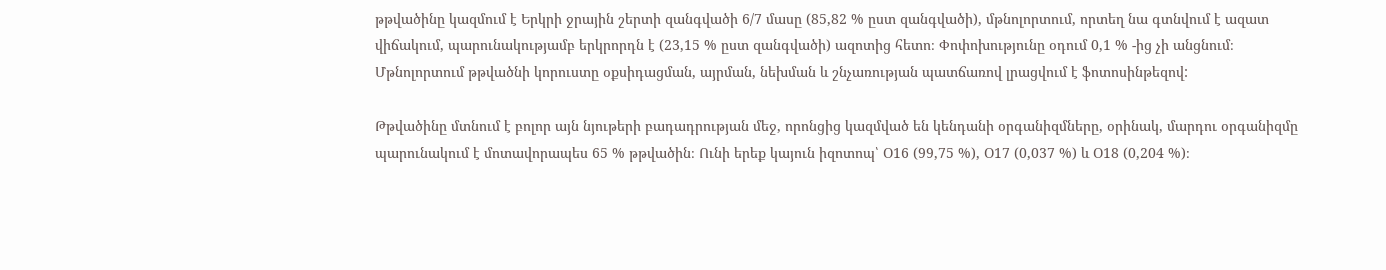թթվածինը կազմում է Երկրի ջրային շերտի զանգվածի 6/7 մասը (85,82 % ըստ զանգվածի), մթնոլորտում, որտեղ նա գտնվում է ազատ վիճակում, պարունակությամբ երկրորդն է (23,15 % ըստ զանգվածի) ազոտից հետո։ Փոփոխությունը օդում 0,1 % -ից չի անցնում։ Մթնոլորտում թթվածնի կորուստը օքսիդացման, այրման, նեխման և շնչառության պատճառով լրացվում է ֆոտոսինթեզով:

Թթվածինը մտնում է բոլոր այն նյութերի բադադրության մեջ, որոնցից կազմված են կենդանի օրգանիզմները, օրինակ, մարդու օրգանիզմը պարունակում է մոտավորապես 65 % թթվածին։ Ունի երեք կայուն իզոտոպ՝ Օ16 (99,75 %), Օ17 (0,037 %) և Օ18 (0,204 %)։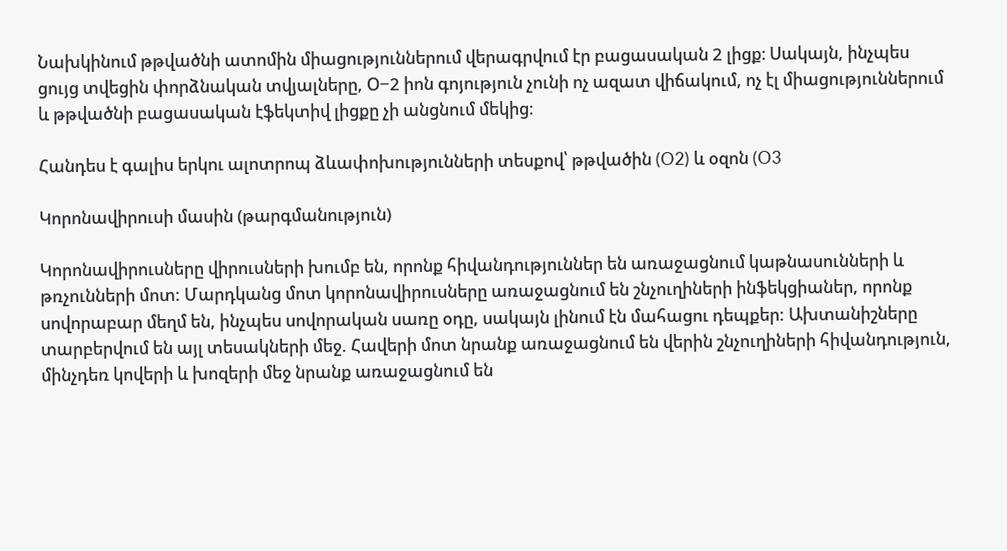Նախկինում թթվածնի ատոմին միացություններում վերագրվում էր բացասական 2 լիցք։ Սակայն, ինչպես ցույց տվեցին փորձնական տվյալները, Օ−2 իոն գոյություն չունի ոչ ազատ վիճակում, ոչ էլ միացություններում և թթվածնի բացասական էֆեկտիվ լիցքը չի անցնում մեկից։

Հանդես է գալիս երկու ալոտրոպ ձևափոխությունների տեսքով՝ թթվածին (O2) և օզոն (O3

Կորոնավիրուսի մասին (թարգմանություն)

Կորոնավիրուսները վիրուսների խումբ են, որոնք հիվանդություններ են առաջացնում կաթնասունների և թռչունների մոտ: Մարդկանց մոտ կորոնավիրուսները առաջացնում են շնչուղիների ինֆեկցիաներ, որոնք սովորաբար մեղմ են, ինչպես սովորական սառը օդը, սակայն լինում էն մահացու դեպքեր: Ախտանիշները տարբերվում են այլ տեսակների մեջ. Հավերի մոտ նրանք առաջացնում են վերին շնչուղիների հիվանդություն, մինչդեռ կովերի և խոզերի մեջ նրանք առաջացնում են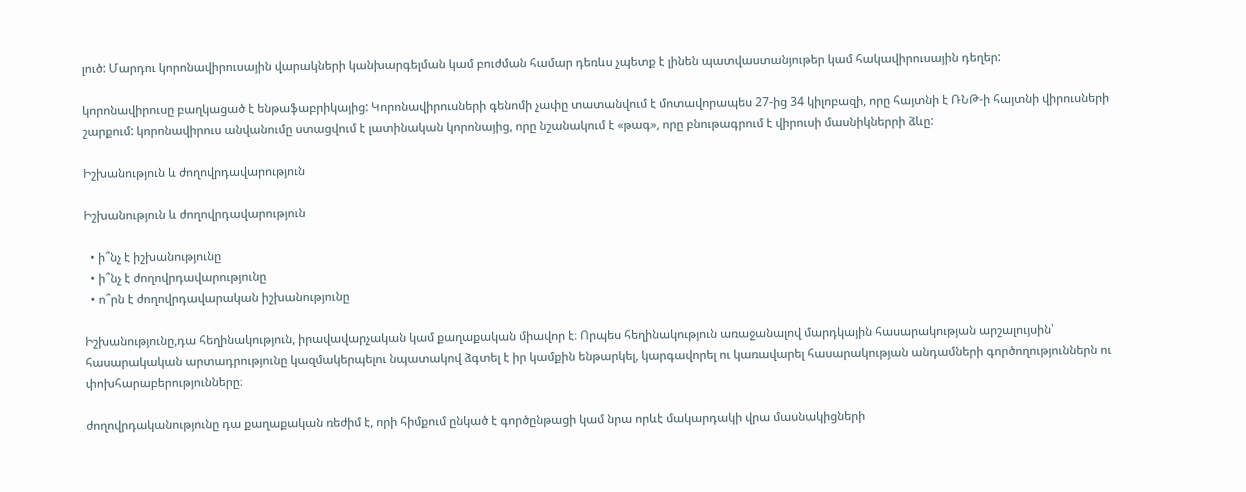լուծ: Մարդու կորոնավիրուսային վարակների կանխարգելման կամ բուժման համար դեռևս չպետք է լինեն պատվաստանյութեր կամ հակավիրուսային դեղեր:

կորոնավիրուսը բաղկացած է ենթաֆաբրիկայից: Կորոնավիրուսների գենոմի չափը տատանվում է մոտավորապես 27-ից 34 կիլոբազի, որը հայտնի է ՌՆԹ-ի հայտնի վիրուսների շարքում: կորոնավիրուս անվանումը ստացվում է լատինական կորոնայից, որը նշանակում է «թագ», որը բնութագրում է վիրուսի մասնիկներրի ձևը:

Իշխանություն և ժողովրդավարություն

Իշխանություն և ժողովրդավարություն

  • ի՞նչ է իշխանությունը
  • ի՞նչ է ժողովրդավարությունը
  • ո՞րն է ժողովրդավարական իշխանությունը

Իշխանությունը,դա հեղինակություն, իրավավարչական կամ քաղաքական միավոր է։ Որպես հեղինակություն առաջանալով մարդկային հասարակության արշալույսին՝ հասարակական արտադրությունը կազմակերպելու նպատակով ձգտել է իր կամքին ենթարկել, կարգավորել ու կառավարել հասարակության անդամների գործողություններն ու փոխհարաբերությունները։

ժողովրդականությունը դա քաղաքական ռեժիմ է, որի հիմքում ընկած է գործընթացի կամ նրա որևէ մակարդակի վրա մասնակիցների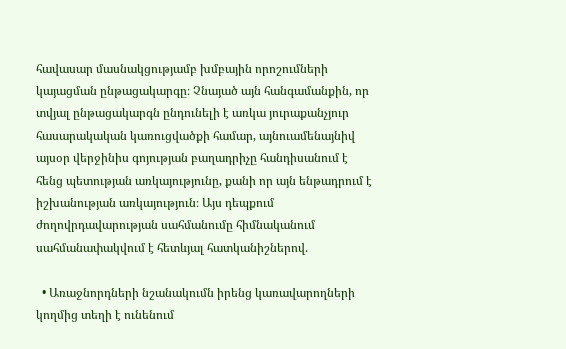հավասար մասնակցությամբ խմբային որոշումների կայացման ընթացակարգը։ Չնայած այն հանգամանքին, որ տվյալ ընթացակարգն ընդունելի է առկա յուրաքանչյուր հասարակական կառուցվածքի համար, այնուամենայնիվ այսօր վերջինիս գոյության բաղադրիչը հանդիսանում է հենց պետության առկայությունը, քանի որ այն ենթադրում է իշխանության առկայություն։ Այս դեպքում ժողովրդավարության սահմանումը հիմնականում սահմանափակվում է հետևյալ հատկանիշներով.

  • Առաջնորդների նշանակումն իրենց կառավարողների կողմից տեղի է ունենում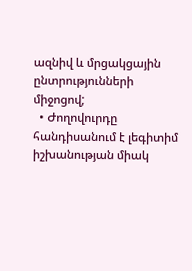ազնիվ և մրցակցային ընտրությունների միջոցով;
  • Ժողովուրդը հանդիսանում է լեգիտիմ իշխանության միակ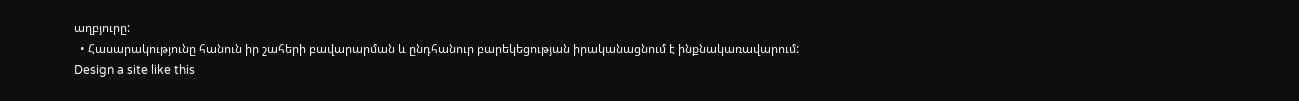աղբյուրը:
  • Հասարակությունը հանուն իր շահերի բավարարման և ընդհանուր բարեկեցության իրականացնում է ինքնակառավարում:
Design a site like this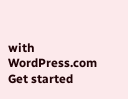with WordPress.com
Get started